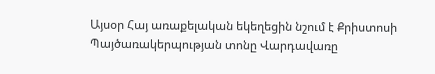Այսօր Հայ առաքելական եկեղեցին նշում է Քրիստոսի Պայծառակերպության տոնը Վարդավառը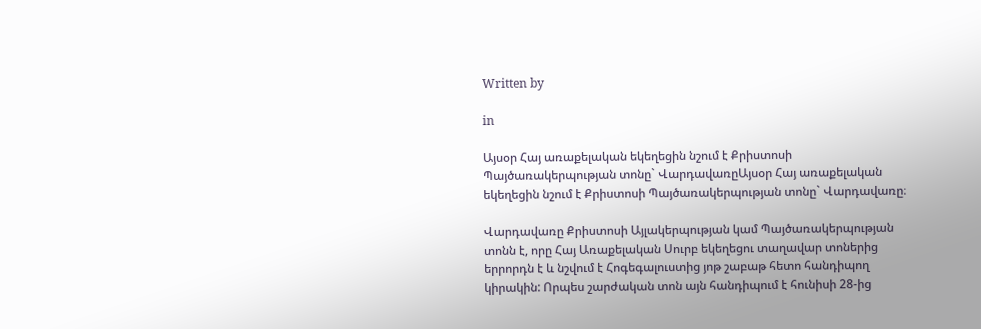Written by

in

Այսօր Հայ առաքելական եկեղեցին նշում է Քրիստոսի Պայծառակերպության տոնը` ՎարդավառըԱյսօր Հայ առաքելական եկեղեցին նշում է Քրիստոսի Պայծառակերպության տոնը` Վարդավառը։

Վարդավառը Քրիստոսի Այլակերպության կամ Պայծառակերպության տոնն է, որը Հայ Առաքելական Սուրբ եկեղեցու տաղավար տոներից երրորդն է և նշվում է Հոգեգալուստից յոթ շաբաթ հետո հանդիպող կիրակին: Որպես շարժական տոն այն հանդիպում է հունիսի 28-ից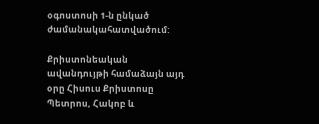օգոստոսի 1-ն ընկած ժամանակահատվածում:

Քրիստոնեական ավանդույթի համաձայն այդ օրը Հիսուս Քրիստոսը Պետրոս, Հակոբ և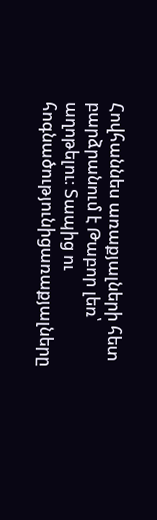Հովհաննես առաքյալների հետ բարձրանում է Թաբոր լեռ՝ աղոթելու։ Տապից ու հոգնածությունիցառաքյալները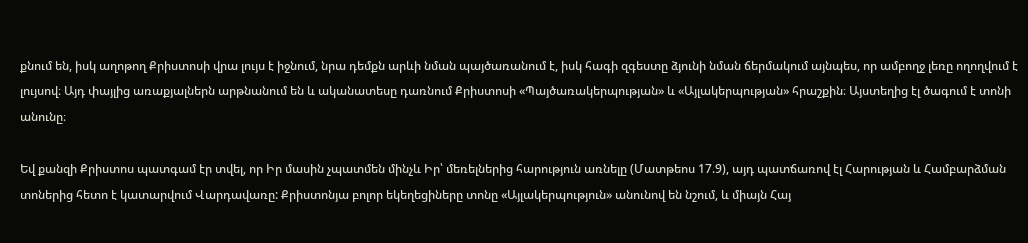քնում են, իսկ աղոթող Քրիստոսի վրա լույս է իջնում, նրա դեմքն արևի նման պայծառանում է, իսկ հագի զգեստը ձյունի նման ճերմակում այնպես, որ ամբողջ լեռը ողողվում է լույսով։ Այդ փայլից առաքյալներն արթնանում են և ականատեսը դառնում Քրիստոսի «Պայծառակերպության» և «Այլակերպության» հրաշքին։ Այստեղից էլ ծագում է տոնի անունը։

Եվ քանզի Քրիստոս պատգամ էր տվել, որ Իր մասին չպատմեն մինչև Իր՝ մեռելներից հարություն առնելը (Մատթեոս 17.9), այդ պատճառով էլ Հարության և Համբարձման տոներից հետո է կատարվում Վարդավառը: Քրիստոնյա բոլոր եկեղեցիները տոնը «Այլակերպություն» անունով են նշում, և միայն Հայ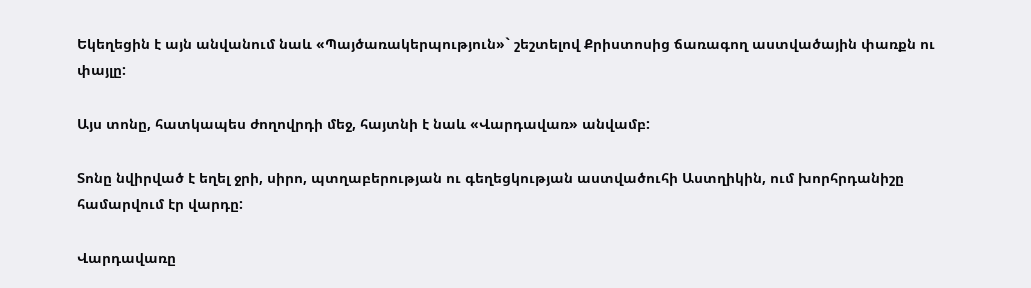Եկեղեցին է այն անվանում նաև «Պայծառակերպություն»` շեշտելով Քրիստոսից ճառագող աստվածային փառքն ու փայլը:

Այս տոնը, հատկապես ժողովրդի մեջ, հայտնի է նաև «Վարդավառ» անվամբ:

Տոնը նվիրված է եղել ջրի, սիրո, պտղաբերության ու գեղեցկության աստվածուհի Աստղիկին, ում խորհրդանիշը համարվում էր վարդը:

Վարդավառը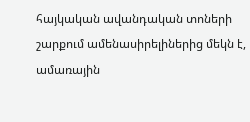հայկական ավանդական տոների շարքում ամենասիրելիներից մեկն է, ամառային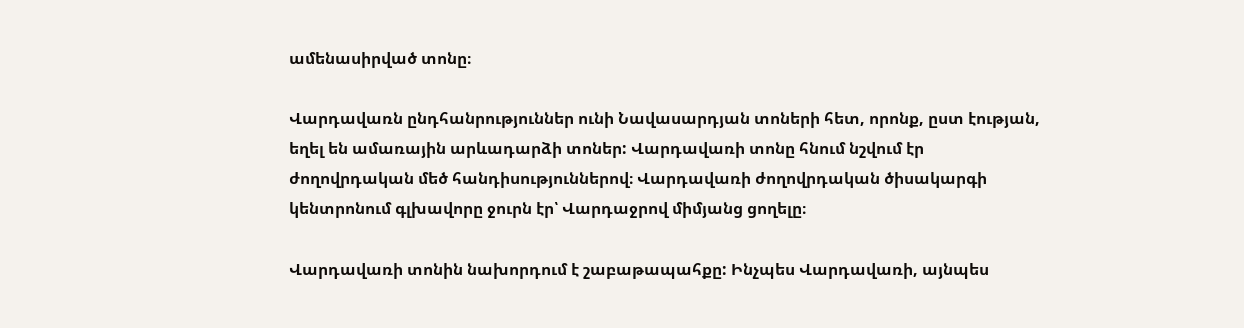ամենասիրված տոնը։

Վարդավառն ընդհանրություններ ունի Նավասարդյան տոների հետ, որոնք, ըստ էության, եղել են ամառային արևադարձի տոներ: Վարդավառի տոնը հնում նշվում էր ժողովրդական մեծ հանդիսություններով։ Վարդավառի ժողովրդական ծիսակարգի կենտրոնում գլխավորը ջուրն էր՝ Վարդաջրով միմյանց ցողելը։

Վարդավառի տոնին նախորդում է շաբաթապահքը: Ինչպես Վարդավառի, այնպես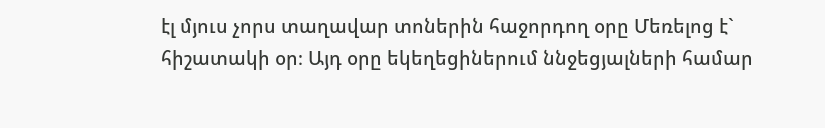էլ մյուս չորս տաղավար տոներին հաջորդող օրը Մեռելոց է` հիշատակի օր։ Այդ օրը եկեղեցիներում ննջեցյալների համար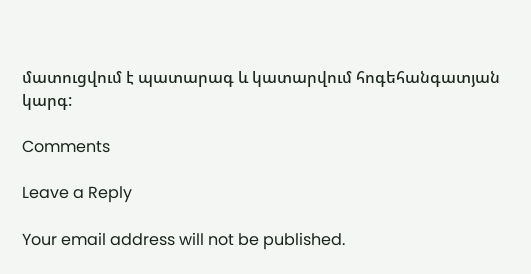մատուցվում է պատարագ և կատարվում հոգեհանգատյան կարգ:

Comments

Leave a Reply

Your email address will not be published.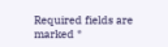Required fields are marked *